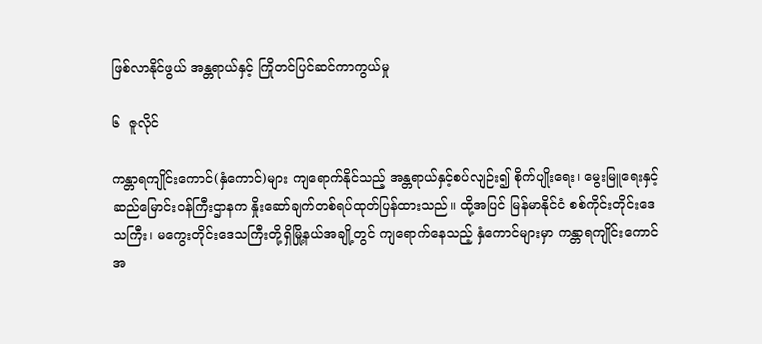ဖြစ်လာနိုင်ဖွယ် အန္တရာယ်နှင့် ကြိုတင်ပြင်ဆင်ကာကွယ်မှု

၆  ဇူလိုင်

ကန္တာရကျိုင်းကောင်(နှံကောင်)များ ကျရောက်နိုင်သည့် အန္တရာယ်နှင့်စပ်လျဉ်း၍ စိုက်ပျိုးရေး၊ မွေးမြူရေးနှင့် ဆည်မြောင်းဝန်ကြီးဌာနက နှိုးဆော်ချက်တစ်ရပ်ထုတ်ပြန်ထားသည်။ ထို့အပြင် မြန်မာနိုင်ငံ စစ်ကိုင်းတိုင်းဒေသကြီး၊ မကွေးတိုင်းဒေသကြီးတို့ရှိမြို့နယ်အချို့တွင် ကျရောက်နေသည့် နှံကောင်များမှာ ကန္တာရကျိုင်းကောင် အ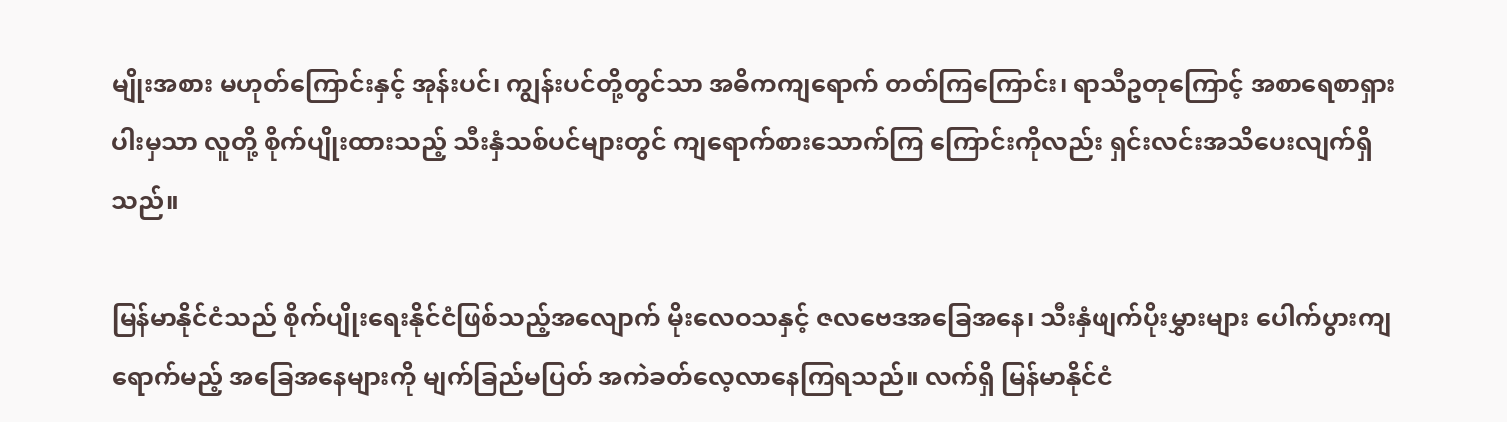မျိုးအစား မဟုတ်ကြောင်းနှင့် အုန်းပင်၊ ကျွန်းပင်တို့တွင်သာ အဓိကကျရောက် တတ်ကြကြောင်း၊ ရာသီဥတုကြောင့် အစာရေစာရှားပါးမှသာ လူတို့ စိုက်ပျိုးထားသည့် သီးနှံသစ်ပင်များတွင် ကျရောက်စားသောက်ကြ ကြောင်းကိုလည်း ရှင်းလင်းအသိပေးလျက်ရှိသည်။

မြန်မာနိုင်ငံသည် စိုက်ပျိုးရေးနိုင်ငံဖြစ်သည့်အလျောက် မိုးလေဝသနှင့် ဇလဗေဒအခြေအနေ၊ သီးနှံဖျက်ပိုးမွှားများ ပေါက်ပွားကျရောက်မည့် အခြေအနေများကို မျက်ခြည်မပြတ် အကဲခတ်လေ့လာနေကြရသည်။ လက်ရှိ မြန်မာနိုင်ငံ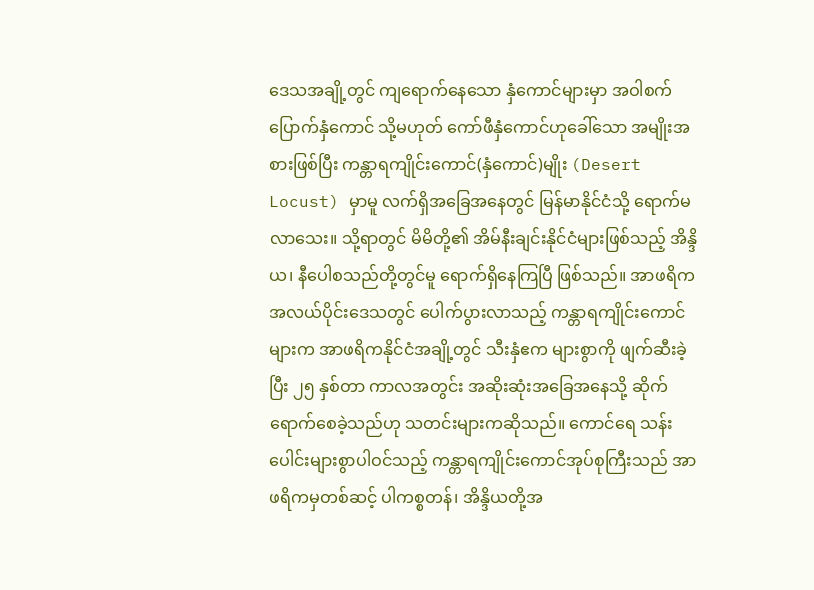ဒေသအချို့တွင် ကျရောက်နေသော နှံကောင်များမှာ အဝါစက်ပြောက်နှံကောင် သို့မဟုတ် ကော်ဖီနှံကောင်ဟုခေါ်သော အမျိုးအစားဖြစ်ပြီး ကန္တာရကျိုင်းကောင်(နှံကောင်)မျိုး (Desert Locust) မှာမူ လက်ရှိအခြေအနေတွင် မြန်မာနိုင်ငံသို့ ရောက်မလာသေး။ သို့ရာတွင် မိမိတို့၏ အိမ်နီးချင်းနိုင်ငံများဖြစ်သည့် အိန္ဒိယ၊ နီပေါစသည်တို့တွင်မူ ရောက်ရှိနေကြပြီ ဖြစ်သည်။ အာဖရိကအလယ်ပိုင်းဒေသတွင် ပေါက်ပွားလာသည့် ကန္တာရကျိုင်းကောင်များက အာဖရိကနိုင်ငံအချို့တွင် သီးနှံဧက များစွာကို ဖျက်ဆီးခဲ့ပြီး ၂၅ နှစ်တာ ကာလအတွင်း အဆိုးဆုံးအခြေအနေသို့ ဆိုက်ရောက်စေခဲ့သည်ဟု သတင်းများကဆိုသည်။ ကောင်ရေ သန်းပေါင်းများစွာပါဝင်သည့် ကန္တာရကျိုင်းကောင်အုပ်စုကြီးသည် အာဖရိကမှတစ်ဆင့် ပါကစ္စတန်၊ အိန္ဒိယတို့အ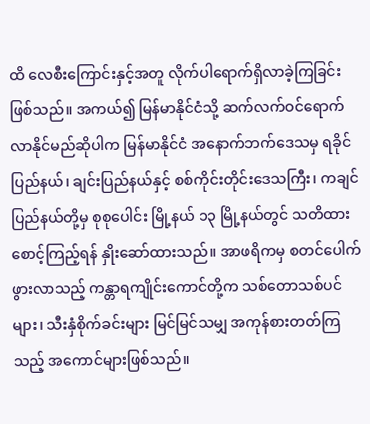ထိ လေစီးကြောင်းနှင့်အတူ လိုက်ပါရောက်ရှိလာခဲ့ကြခြင်း ဖြစ်သည်။ အကယ်၍ မြန်မာနိုင်ငံသို့ ဆက်လက်ဝင်ရောက်လာနိုင်မည်ဆိုပါက မြန်မာနိုင်ငံ အနောက်ဘက်ဒေသမှ ရခိုင်ပြည်နယ်၊ ချင်းပြည်နယ်နှင့် စစ်ကိုင်းတိုင်းဒေသကြီး၊ ကချင်ပြည်နယ်တို့မှ စုစုပေါင်း မြို့နယ် ၁၃ မြို့နယ်တွင် သတိထားစောင့်ကြည့်ရန် နှိုးဆော်ထားသည်။ အာဖရိကမှ စတင်ပေါက်ဖွားလာသည့် ကန္တာရကျိုင်းကောင်တို့က သစ်တောသစ်ပင်များ၊ သီးနှံစိုက်ခင်းများ မြင်မြင်သမျှ အကုန်စားတတ်ကြသည့် အကောင်များဖြစ်သည်။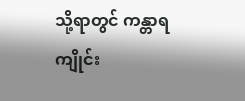သို့ရာတွင် ကန္တာရကျိုင်း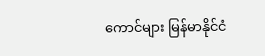ကောင်များ မြန်မာနိုင်ငံ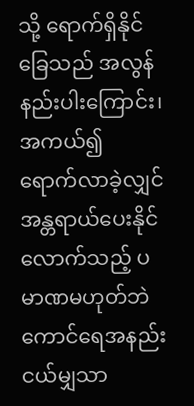သို့ ရောက်ရှိနိုင်ခြေသည် အလွန်နည်းပါးကြောင်း၊ အကယ်၍ ရောက်လာခဲ့လျှင် အန္တရာယ်ပေးနိုင်လောက်သည့် ပမာဏမဟုတ်ဘဲ ကောင်ရေအနည်းငယ်မျှသာ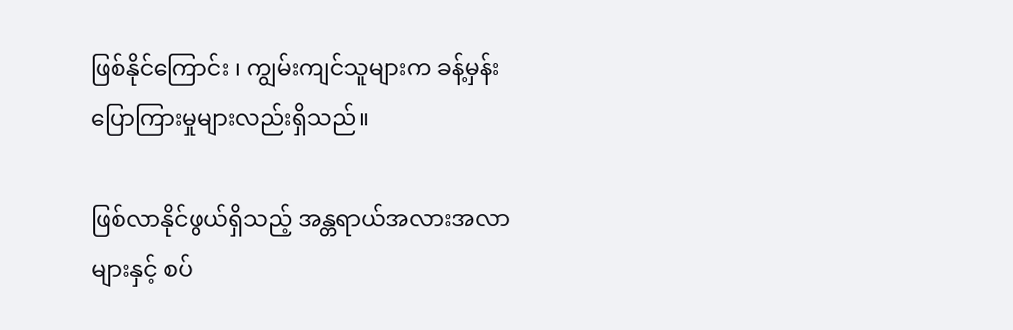ဖြစ်နိုင်ကြောင်း ၊ ကျွမ်းကျင်သူများက ခန့်မှန်းပြောကြားမှုများလည်းရှိသည်။

ဖြစ်လာနိုင်ဖွယ်ရှိသည့် အန္တရာယ်အလားအလာများနှင့် စပ်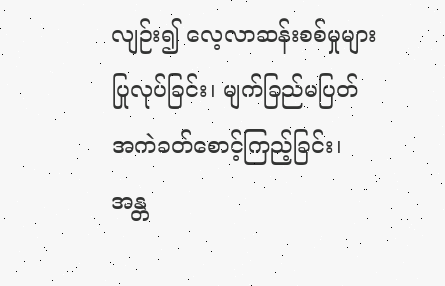လျဉ်း၍ လေ့လာဆန်းစစ်မှုများပြုလုပ်ခြင်း၊ မျက်ခြည်မပြတ်အကဲခတ်စောင့်ကြည့်ခြင်း၊ အန္တ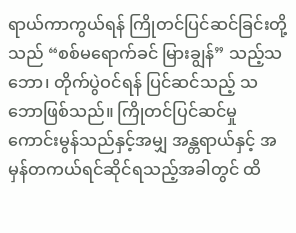ရာယ်ကာကွယ်ရန် ကြိုတင်ပြင်ဆင်ခြင်းတို့သည် “စစ်မရောက်ခင် မြားချွန်” သည့်သဘော၊ တိုက်ပွဲဝင်ရန် ပြင်ဆင်သည့် သဘောဖြစ်သည်။ ကြိုတင်ပြင်ဆင်မှု ကောင်းမွန်သည်နှင့်အမျှ အန္တရာယ်နှင့် အမှန်တကယ်ရင်ဆိုင်ရသည့်အခါတွင် ထိ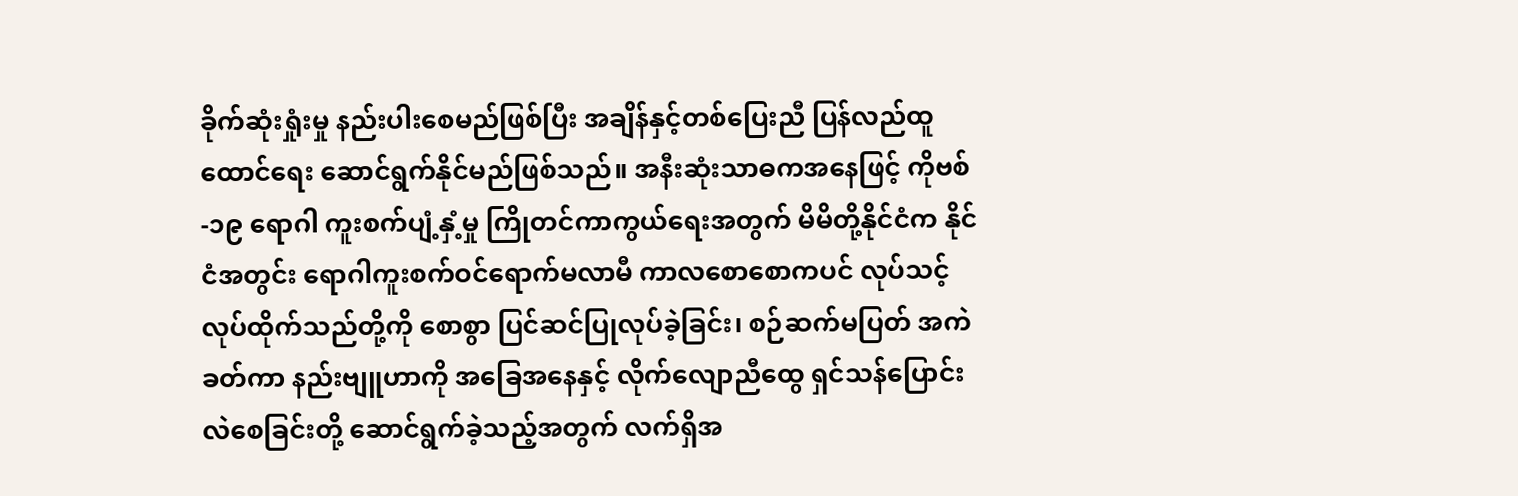ခိုက်ဆုံးရှုံးမှု နည်းပါးစေမည်ဖြစ်ပြီး အချိန်နှင့်တစ်ပြေးညီ ပြန်လည်ထူထောင်ရေး ဆောင်ရွက်နိုင်မည်ဖြစ်သည်။ အနီးဆုံးသာဓကအနေဖြင့် ကိုဗစ်-၁၉ ရောဂါ ကူးစက်ပျံ့နှံ့မှု ကြိုတင်ကာကွယ်ရေးအတွက် မိမိတို့နိုင်ငံက နိုင်ငံအတွင်း ရောဂါကူးစက်ဝင်ရောက်မလာမီ ကာလစောစောကပင် လုပ်သင့်လုပ်ထိုက်သည်တို့ကို စောစွာ ပြင်ဆင်ပြုလုပ်ခဲ့ခြင်း၊ စဉ်ဆက်မပြတ် အကဲခတ်ကာ နည်းဗျူဟာကို အခြေအနေနှင့် လိုက်လျောညီထွေ ရှင်သန်ပြောင်းလဲစေခြင်းတို့ ဆောင်ရွက်ခဲ့သည့်အတွက် လက်ရှိအ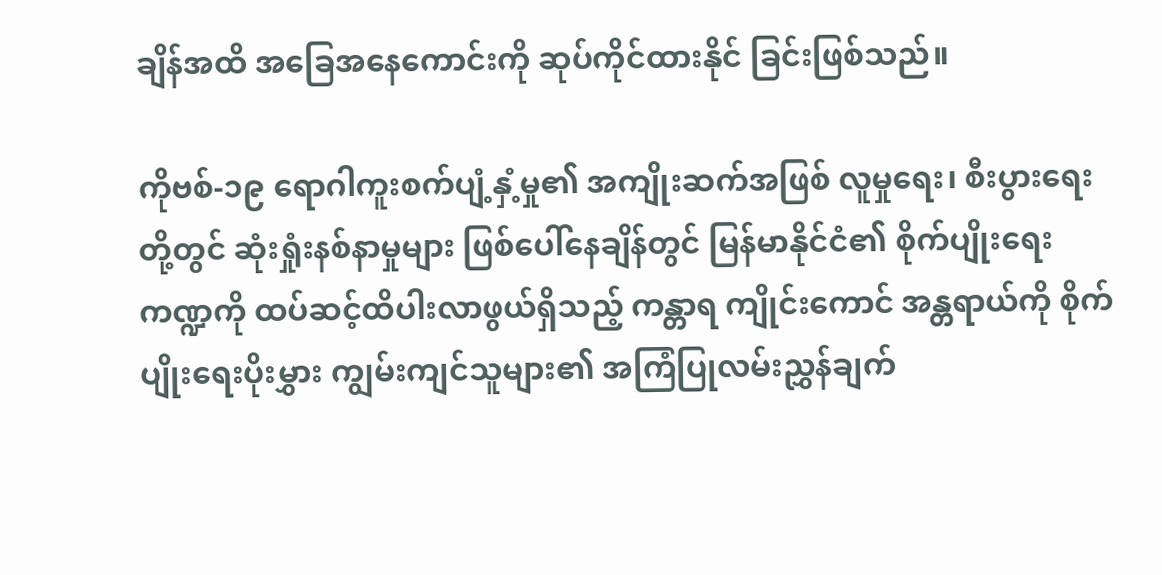ချိန်အထိ အခြေအနေကောင်းကို ဆုပ်ကိုင်ထားနိုင် ခြင်းဖြစ်သည်။

ကိုဗစ်-၁၉ ရောဂါကူးစက်ပျံ့နှံ့မှု၏ အကျိုးဆက်အဖြစ် လူမှုရေး၊ စီးပွားရေးတို့တွင် ဆုံးရှုံးနစ်နာမှုများ ဖြစ်ပေါ်နေချိန်တွင် မြန်မာနိုင်ငံ၏ စိုက်ပျိုးရေးကဏ္ဍကို ထပ်ဆင့်ထိပါးလာဖွယ်ရှိသည့် ကန္တာရ ကျိုင်းကောင် အန္တရာယ်ကို စိုက်ပျိုးရေးပိုးမွှား ကျွမ်းကျင်သူများ၏ အကြံပြုလမ်းညွှန်ချက်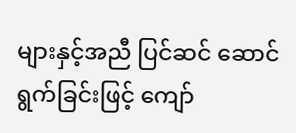များနှင့်အညီ ပြင်ဆင် ဆောင်ရွက်ခြင်းဖြင့် ကျော်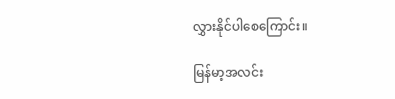လွှားနိုင်ပါစေကြောင်း။

မြန်မာ့အလင်း